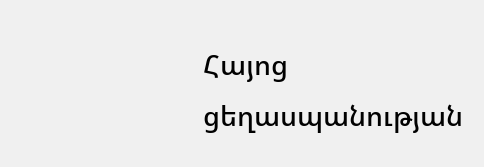Հայոց ցեղասպանության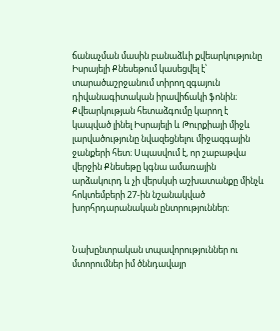ճանաչման մասին բանաձևի քվեարկությունը Իսրայելի Քնեսեթում կասեցվել է՝ տարածաշրջանում տիրող զգայուն դիվանագիտական իրավիճակի ֆոնին։ Քվեարկության հետաձգումը կարող է կապված լինել Իսրայելի և Թուրքիայի միջև լարվածությունը նվազեցնելու միջազգային ջանքերի հետ։ Սպասվում է, որ շաբաթվա վերջին Քնեսեթը կգնա ամառային արձակուրդ և չի վերսկսի աշխատանքը մինչև հոկտեմբերի 27-ին նշանակված խորհրդարանական ընտրություններ։


Նախընտրական տպավորություններ ու մտորումներ իմ ծննդավայր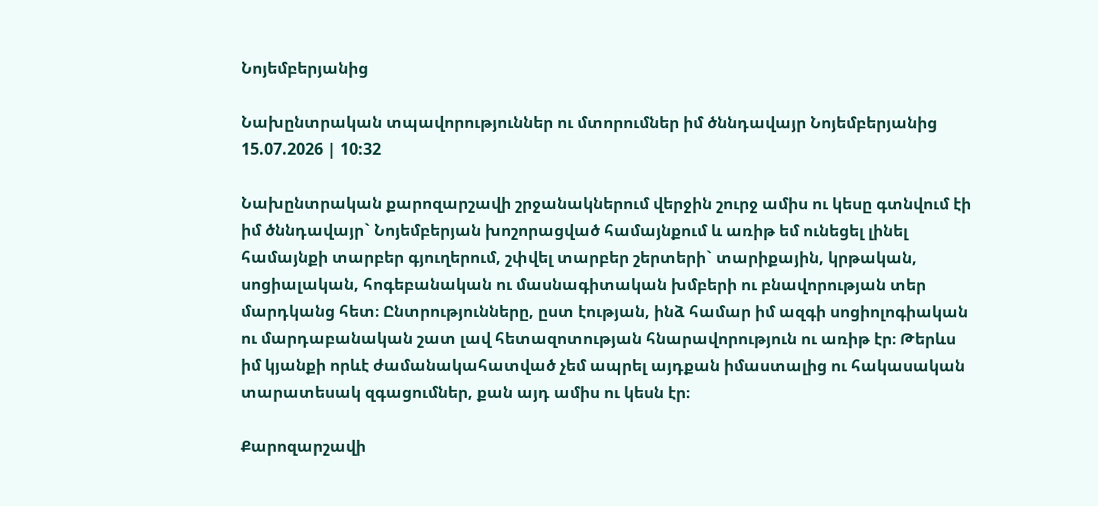Նոյեմբերյանից

Նախընտրական տպավորություններ ու մտորումներ իմ ծննդավայր Նոյեմբերյանից
15.07.2026 | 10:32

Նախընտրական քարոզարշավի շրջանակներում վերջին շուրջ ամիս ու կեսը գտնվում էի իմ ծննդավայր` Նոյեմբերյան խոշորացված համայնքում և առիթ եմ ունեցել լինել համայնքի տարբեր գյուղերում, շփվել տարբեր շերտերի` տարիքային, կրթական, սոցիալական, հոգեբանական ու մասնագիտական խմբերի ու բնավորության տեր մարդկանց հետ։ Ընտրությունները, ըստ էության, ինձ համար իմ ազգի սոցիոլոգիական ու մարդաբանական շատ լավ հետազոտության հնարավորություն ու առիթ էր։ Թերևս իմ կյանքի որևէ ժամանակահատված չեմ ապրել այդքան իմաստալից ու հակասական տարատեսակ զգացումներ, քան այդ ամիս ու կեսն էր։

Քարոզարշավի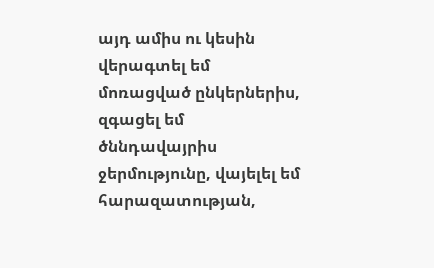այդ ամիս ու կեսին վերագտել եմ մոռացված ընկերներիս, զգացել եմ ծննդավայրիս ջերմությունը, վայելել եմ հարազատության,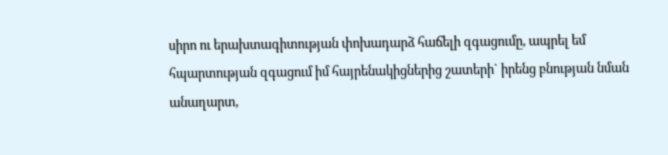սիրո ու երախտագիտության փոխադարձ հաճելի զգացումը, ապրել եմ հպարտության զգացում իմ հայրենակիցներից շատերի` իրենց բնության նման անաղարտ,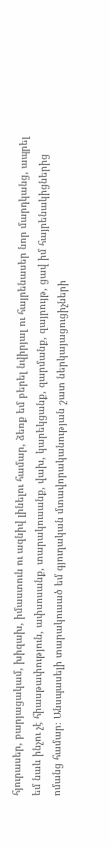հյուրասեր, բարյացակամ, խիզախ, իմաստուն ու ազնիվ լինելու համար, ձեռք եմ բերել նվիրյալ ու հայրենասեր նոր մարդկանց, ապրել եմ նաև ինչու չէ հիասթափություն, ափսոսանք, տարակուսանք, վախ, կարեկցանք, զարմանք, զայրույթ, ցավ իմ հայրենակիցներից ոմանց համար։ Անսպասելի տարակուսած եմ գյուղական մտավորականության շատ ներկայացուցիչների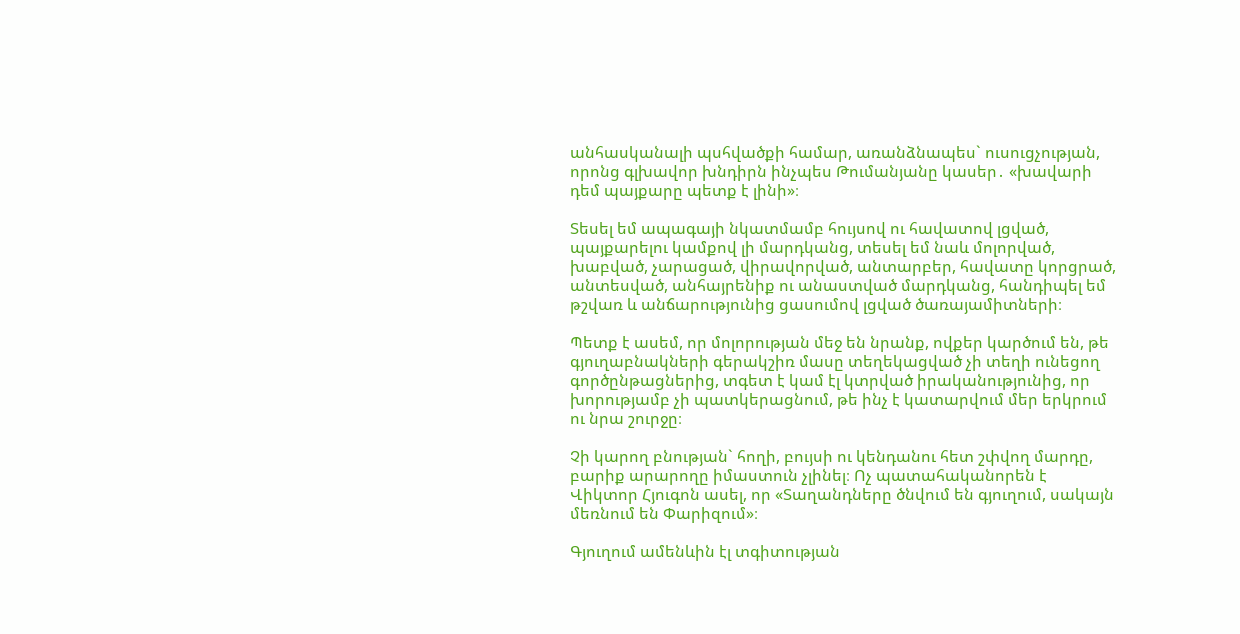անհասկանալի պսհվածքի համար, առանձնապես` ուսուցչության, որոնց գլխավոր խնդիրն ինչպես Թումանյանը կասեր․ «խավարի դեմ պայքարը պետք է լինի»։

Տեսել եմ ապագայի նկատմամբ հույսով ու հավատով լցված, պայքարելու կամքով լի մարդկանց, տեսել եմ նաև մոլորված, խաբված, չարացած, վիրավորված, անտարբեր, հավատը կորցրած, անտեսված, անհայրենիք ու անաստված մարդկանց, հանդիպել եմ թշվառ և անճարությունից ցասումով լցված ծառայամիտների։

Պետք է ասեմ, որ մոլորության մեջ են նրանք, ովքեր կարծում են, թե գյուղաբնակների գերակշիռ մասը տեղեկացված չի տեղի ունեցող գործընթացներից, տգետ է կամ էլ կտրված իրականությունից, որ խորությամբ չի պատկերացնում, թե ինչ է կատարվում մեր երկրում ու նրա շուրջը։

Չի կարող բնության` հողի, բույսի ու կենդանու հետ շփվող մարդը, բարիք արարողը իմաստուն չլինել։ Ոչ պատահականորեն է Վիկտոր Հյուգոն ասել, որ «Տաղանդները ծնվում են գյուղում, սակայն մեռնում են Փարիզում»։

Գյուղում ամենևին էլ տգիտության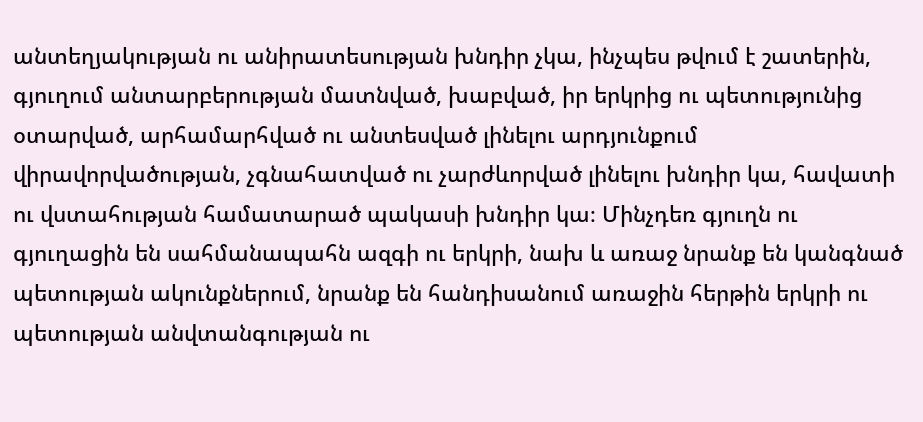անտեղյակության ու անիրատեսության խնդիր չկա, ինչպես թվում է շատերին, գյուղում անտարբերության մատնված, խաբված, իր երկրից ու պետությունից օտարված, արհամարհված ու անտեսված լինելու արդյունքում վիրավորվածության, չգնահատված ու չարժևորված լինելու խնդիր կա, հավատի ու վստահության համատարած պակասի խնդիր կա։ Մինչդեռ գյուղն ու գյուղացին են սահմանապահն ազգի ու երկրի, նախ և առաջ նրանք են կանգնած պետության ակունքներում, նրանք են հանդիսանում առաջին հերթին երկրի ու պետության անվտանգության ու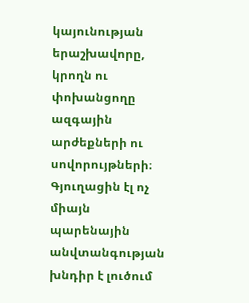կայունության երաշխավորը, կրողն ու փոխանցողը ազգային արժեքների ու սովորույթների։ Գյուղացին էլ ոչ միայն պարենային անվտանգության խնդիր է լուծում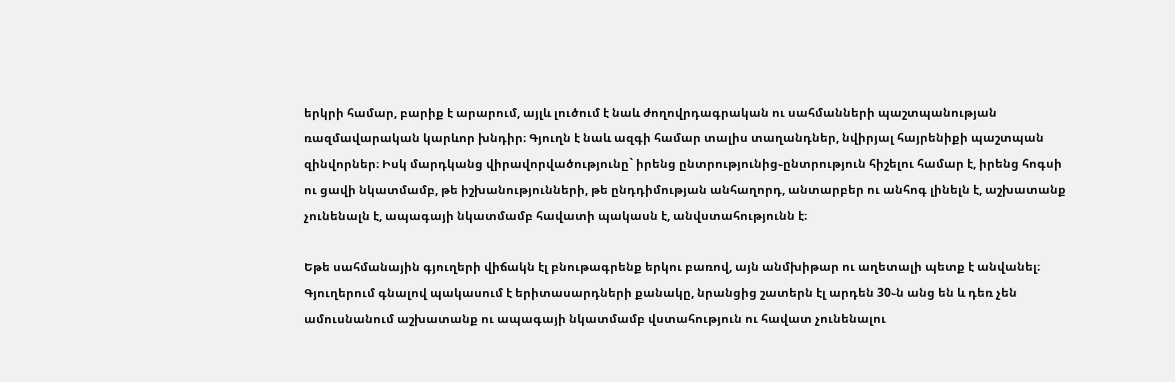երկրի համար, բարիք է արարում, այլև լուծում է նաև ժողովրդագրական ու սահմանների պաշտպանության ռազմավարական կարևոր խնդիր։ Գյուղն է նաև ազգի համար տալիս տաղանդներ, նվիրյալ հայրենիքի պաշտպան զինվորներ։ Իսկ մարդկանց վիրավորվածությունը` իրենց ընտրությունից֊ընտրություն հիշելու համար է, իրենց հոգսի ու ցավի նկատմամբ, թե իշխանությունների, թե ընդդիմության անհաղորդ, անտարբեր ու անհոգ լինելն է, աշխատանք չունենալն է, ապագայի նկատմամբ հավատի պակասն է, անվստահությունն է։

Եթե սահմանային գյուղերի վիճակն էլ բնութագրենք երկու բառով, այն անմխիթար ու աղետալի պետք է անվանել։ Գյուղերում գնալով պակասում է երիտասարդների քանակը, նրանցից շատերն էլ արդեն 30֊ն անց են և դեռ չեն ամուսնանում աշխատանք ու ապագայի նկատմամբ վստահություն ու հավատ չունենալու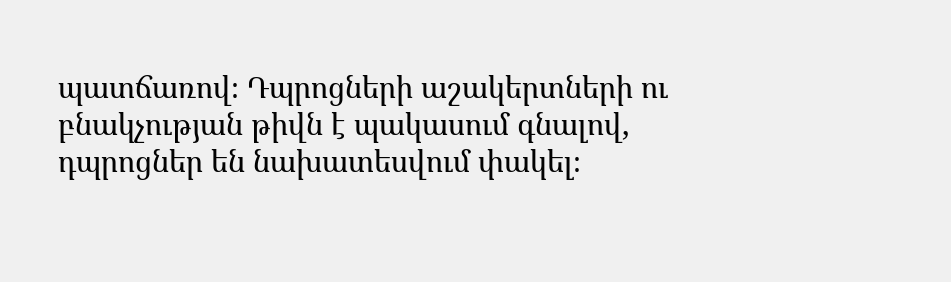պատճառով։ Դպրոցների աշակերտների ու բնակչության թիվն է պակասում գնալով, դպրոցներ են նախատեսվում փակել։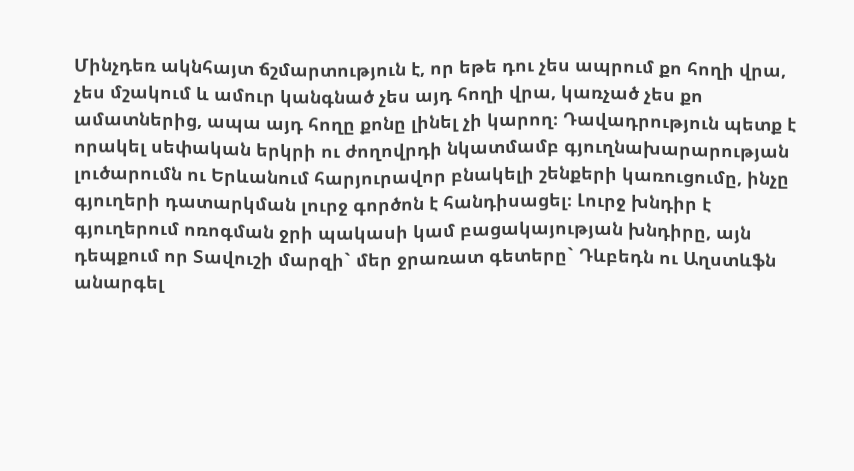Մինչդեռ ակնհայտ ճշմարտություն է, որ եթե դու չես ապրում քո հողի վրա, չես մշակում և ամուր կանգնած չես այդ հողի վրա, կառչած չես քո ամատներից, ապա այդ հողը քոնը լինել չի կարող։ Դավադրություն պետք է որակել սեփական երկրի ու ժողովրդի նկատմամբ գյուղնախարարության լուծարումն ու Երևանում հարյուրավոր բնակելի շենքերի կառուցումը, ինչը գյուղերի դատարկման լուրջ գործոն է հանդիսացել։ Լուրջ խնդիր է գյուղերում ոռոգման ջրի պակասի կամ բացակայության խնդիրը, այն դեպքում որ Տավուշի մարզի` մեր ջրառատ գետերը` Դևբեդն ու Աղստևֆն անարգել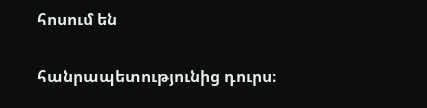հոսում են

հանրապետությունից դուրս։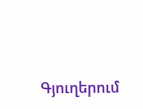Գյուղերում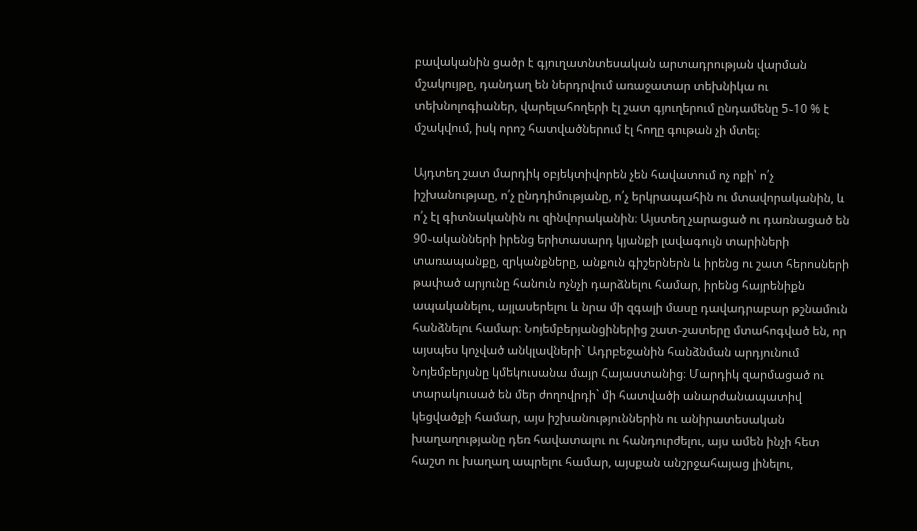բավականին ցածր է գյուղատնտեսական արտադրության վարման մշակույթը, դանդաղ են ներդրվում առաջատար տեխնիկա ու տեխնոլոգիաներ, վարելահողերի էլ շատ գյուղերում ընդամենը 5֊10 % է մշակվում, իսկ որոշ հատվածներում էլ հողը գութան չի մտել։

Այդտեղ շատ մարդիկ օբյեկտիվորեն չեն հավատում ոչ ոքի՝ ո՛չ իշխանությաը, ո՛չ ընդդիմությանը, ո՛չ երկրապահին ու մտավորականին, և ո՛չ էլ գիտնականին ու զինվորականին։ Այստեղ չարացած ու դառնացած են 90֊ականների իրենց երիտասարդ կյանքի լավագույն տարիների տառապանքը, զրկանքները, անքուն գիշերներն և իրենց ու շատ հերոսների թափած արյունը հանուն ոչնչի դարձնելու համար, իրենց հայրենիքն ապականելու, այլասերելու և նրա մի զգալի մասը դավադրաբար թշնամուն հանձնելու համար։ Նոյեմբերյանցիներից շատ֊շատերը մտահոգված են, որ այսպես կոչված անկլավների` Ադրբեջանին հանձնման արդյունում Նոյեմբերյսնը կմեկուսանա մայր Հայաստանից։ Մարդիկ զարմացած ու տարակուսած են մեր ժողովրդի` մի հատվածի անարժանապատիվ կեցվածքի համար, այս իշխանություններին ու անիրատեսական խաղաղությանը դեռ հավատալու ու հանդուրժելու, այս ամեն ինչի հետ հաշտ ու խաղաղ ապրելու համար, այսքան անշրջահայաց լինելու,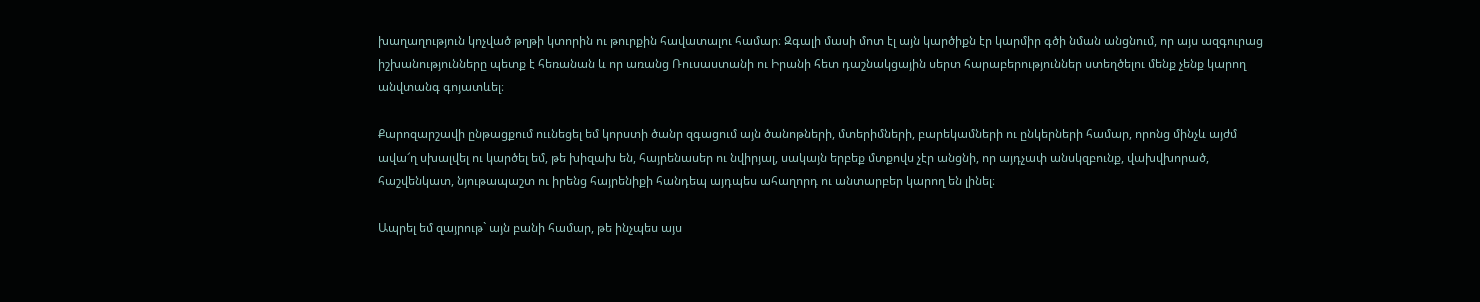խաղաղություն կոչված թղթի կտորին ու թուրքին հավատալու համար։ Զգալի մասի մոտ էլ այն կարծիքն էր կարմիր գծի նման անցնում, որ այս ազգուրաց իշխանությունները պետք է հեռանան և որ առանց Ռուսաստանի ու Իրանի հետ դաշնակցային սերտ հարաբերություններ ստեղծելու մենք չենք կարող անվտանգ գոյատևել։

Քարոզարշավի ընթացքում ոււնեցել եմ կորստի ծանր զգացում այն ծանոթների, մտերիմների, բարեկամների ու ընկերների համար, որոնց մինչև այժմ ավա՜ղ սխալվել ու կարծել եմ, թե խիզախ են, հայրենասեր ու նվիրյալ, սակայն երբեք մտքովս չէր անցնի, որ այդչափ անսկզբունք, վախվխորած, հաշվենկատ, նյութապաշտ ու իրենց հայրենիքի հանդեպ այդպես ահաղորդ ու անտարբեր կարող են լինել։

Ապրել եմ զայրութ` այն բանի համար, թե ինչպես այս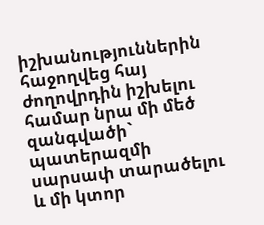իշխանություններին հաջողվեց հայ ժողովրդին իշխելու համար նրա մի մեծ զանգվածի` պատերազմի սարսափ տարածելու և մի կտոր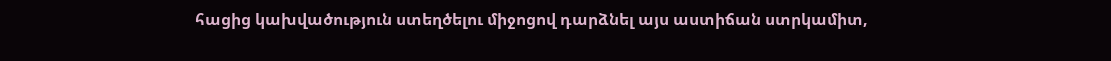հացից կախվածություն ստեղծելու միջոցով դարձնել այս աստիճան ստրկամիտ,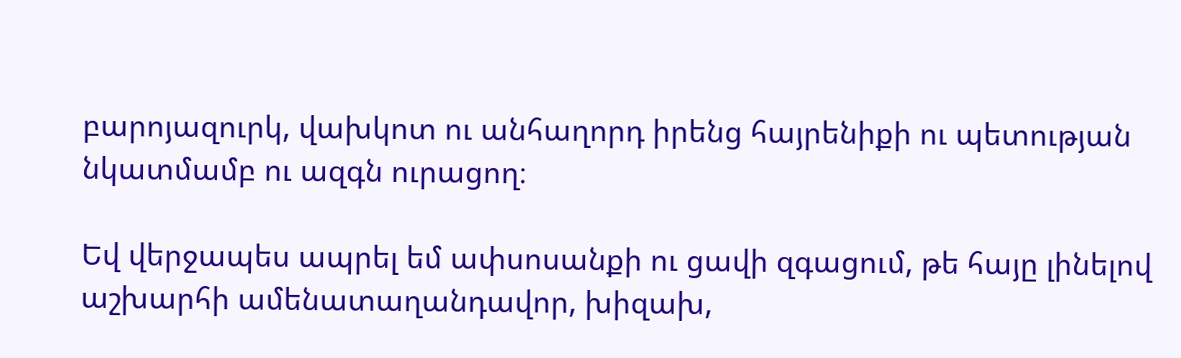բարոյազուրկ, վախկոտ ու անհաղորդ իրենց հայրենիքի ու պետության նկատմամբ ու ազգն ուրացող։

Եվ վերջապես ապրել եմ ափսոսանքի ու ցավի զգացում, թե հայը լինելով աշխարհի ամենատաղանդավոր, խիզախ,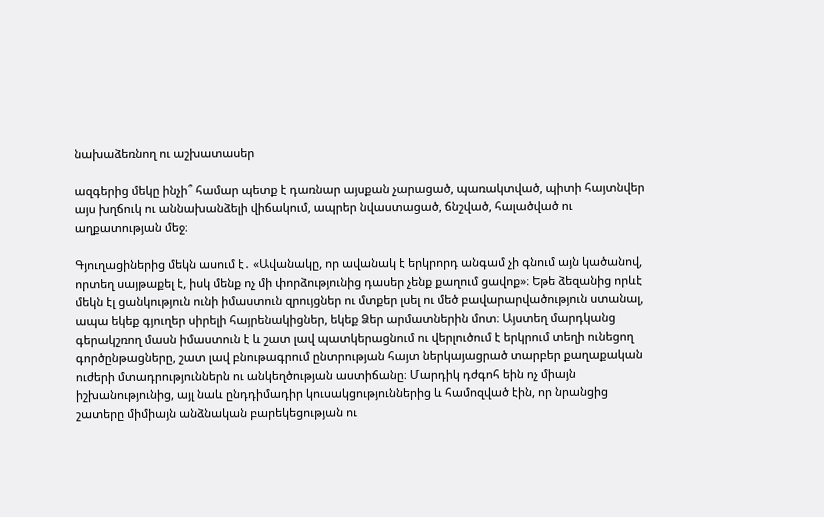նախաձեռնող ու աշխատասեր

ազգերից մեկը ինչի՞ համար պետք է դառնար այսքան չարացած, պառակտված, պիտի հայտնվեր այս խղճուկ ու աննախանձելի վիճակում, ապրեր նվաստացած, ճնշված, հալածված ու աղքատության մեջ։

Գյուղացիներից մեկն ասում է․ «Ավանակը, որ ավանակ է երկրորդ անգամ չի գնում այն կածանով, որտեղ սայթաքել է, իսկ մենք ոչ մի փորձությունից դասեր չենք քաղում ցավոք»։ Եթե ձեզանից որևէ մեկն էլ ցանկություն ունի իմաստուն զրույցներ ու մտքեր լսել ու մեծ բավարարվածություն ստանալ, ապա եկեք գյուղեր սիրելի հայրենակիցներ, եկեք Ձեր արմատներին մոտ։ Այստեղ մարդկանց գերակշռող մասն իմաստուն է և շատ լավ պատկերացնում ու վերլուծում է երկրում տեղի ունեցող գործընթացները, շատ լավ բնութագրում ընտրության հայտ ներկայացրած տարբեր քաղաքական ուժերի մտադրություններն ու անկեղծության աստիճանը։ Մարդիկ դժգոհ եին ոչ միայն իշխանությունից, այլ նաև ընդդիմադիր կուսակցություններից և համոզված էին, որ նրանցից շատերը միմիայն անձնական բարեկեցության ու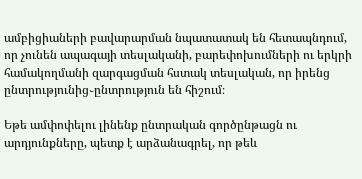ամբիցիաների բավարարման նպատատակ են հետապնդում, որ չունեն ապագայի տեսլականի, բարեփոխումների ու երկրի համակողմանի զարգացման հստակ տեսլական, որ իրենց ընտրությունից֊ընտրություն են հիշում։

Եթե ամփոփելու լինենք ընտրական գործընթացն ու արդյունքները, պետք է արձանագրել, որ թեև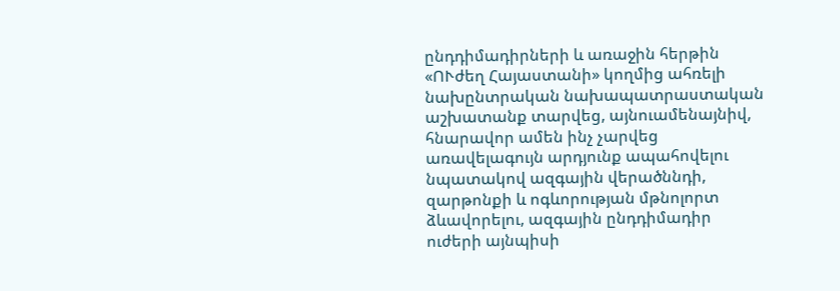ընդդիմադիրների և առաջին հերթին «ՈՒժեղ Հայաստանի» կողմից ահռելի նախընտրական նախապատրաստական աշխատանք տարվեց, այնուամենայնիվ, հնարավոր ամեն ինչ չարվեց առավելագույն արդյունք ապահովելու նպատակով ազգային վերածննդի, զարթոնքի և ոգևորության մթնոլորտ ձևավորելու, ազգային ընդդիմադիր ուժերի այնպիսի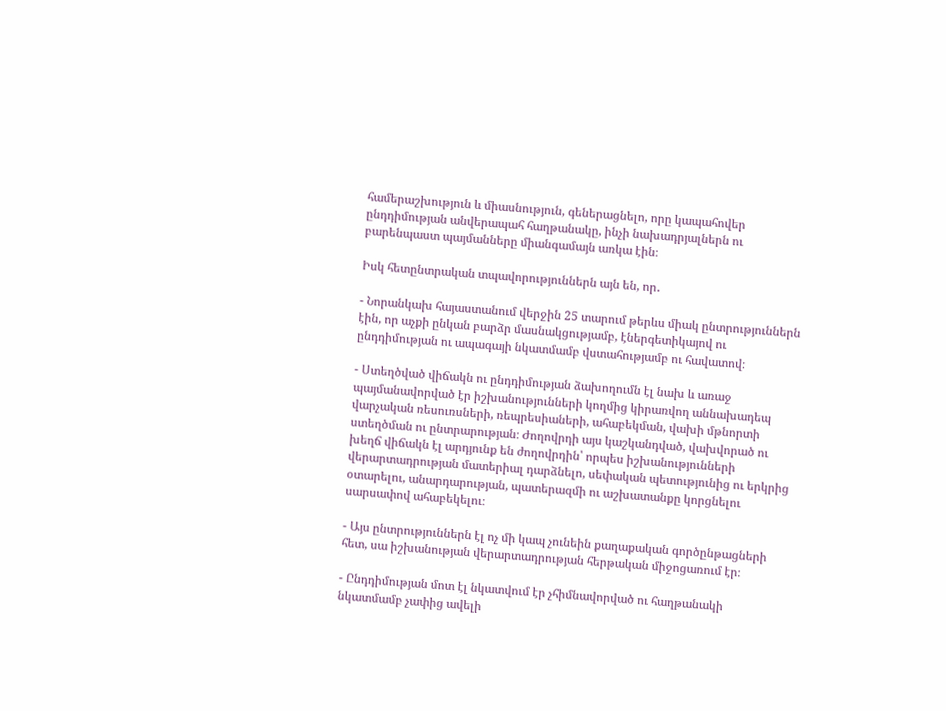համերաշխություն և միասնություն, գեներացնելո, որը կապահովեր ընդդիմության անվերապահ հաղթանակը, ինչի նախադրյալներն ու բարենպաստ պայմանները միանգամայն առկա էին։

Իսկ հետընտրական տպավորություններն այն են, որ․

- Նորանկախ հայաստանում վերջին 25 տարում թերևս միակ ընտրություններն էին, որ աչքի ընկան բարձր մասնակցությամբ, էներգետիկայով ու ընդդիմության ու ապագայի նկատմամբ վստահությամբ ու հավատով։

- Ստեղծված վիճակն ու ընդդիմության ձախողումն էլ նախ և առաջ պայմանավորված էր իշխանությունների կողմից կիրառվող աննախադեպ վարչական ռեսուռսների, ռեպրեսիաների, ահաբեկման, վախի մթնորտի ստեղծման ու ընտրարության։ Ժողովրդի այս կաշկանդված, վախվորած ու խեղճ վիճակն էլ արդյունք են ժողովրդին՝ որպես իշխանությունների վերարտադրության մատերիալ դարձնելո, սեփական պետությունից ու երկրից օտարելու, անարդարության, պատերազմի ու աշխատանքը կորցնելու սարսափով ահաբեկելու։

- Այս ընտրություններն էլ ոչ մի կապ չունեին քաղաքական գործընթացների հետ, սա իշխանության վերարտադրության հերթական միջոցառում էր։

- Ընդդիմության մոտ էլ նկատվում էր չհիմնավորված ու հաղթանակի նկատմամբ չափից ավելի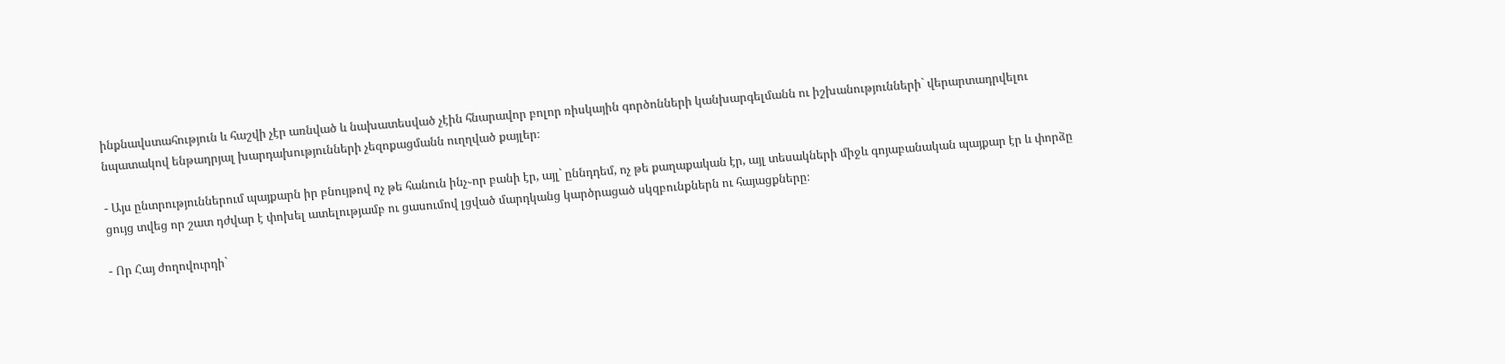ինքնավստահություն և հաշվի չէր առնված և նախատեսված չէին հնարավոր բոլոր ռիսկային գործոնների կանխարգելմանն ու իշխանությունների` վերարտադրվելու նպատակով ենթադրյալ խարդախությունների չեզոքացմանն ուղղված քայլեր։

- Այս ընտրություններում պայքարն իր բնույթով ոչ թե հանուն ինչ֊որ բանի էր, այլ` ըննդդեմ, ոչ թե քաղաքական էր, այլ տեսակների միջև գոյաբանական պայքար էր և փորձը ցույց տվեց որ շատ դժվար է փոխել ատելությամբ ու ցասումով լցված մարդկանց կարծրացած սկզբունքներն ու հայացքները։

- Որ Հայ ժողովուրդի`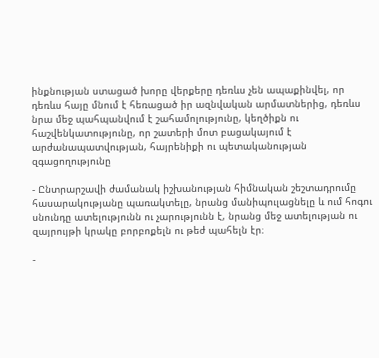ինքնության ստացած խորը վերքերը դեռևս չեն ապաքինվել, որ դեռևս հայը մնում է հեռացած իր ազնվական արմատներից, դեռևս նրա մեջ պահպանվում է շահամոլությունը, կեղծիքն ու հաշվենկատությունը, որ շատերի մոտ բացակայում է արժանապատվության, հայրենիքի ու պետականության զգացողությունը

- Ընտրարշավի ժամանակ իշխանության հիմնական շեշտադրումը հասարակությանը պառակտելը, նրանց մանիպուլացնելը և ում հոգու սնունդը ատելությունն ու չարությունն է, նրանց մեջ ատելության ու զայրույթի կրակը բորբոքելն ու թեժ պահելն էր։

-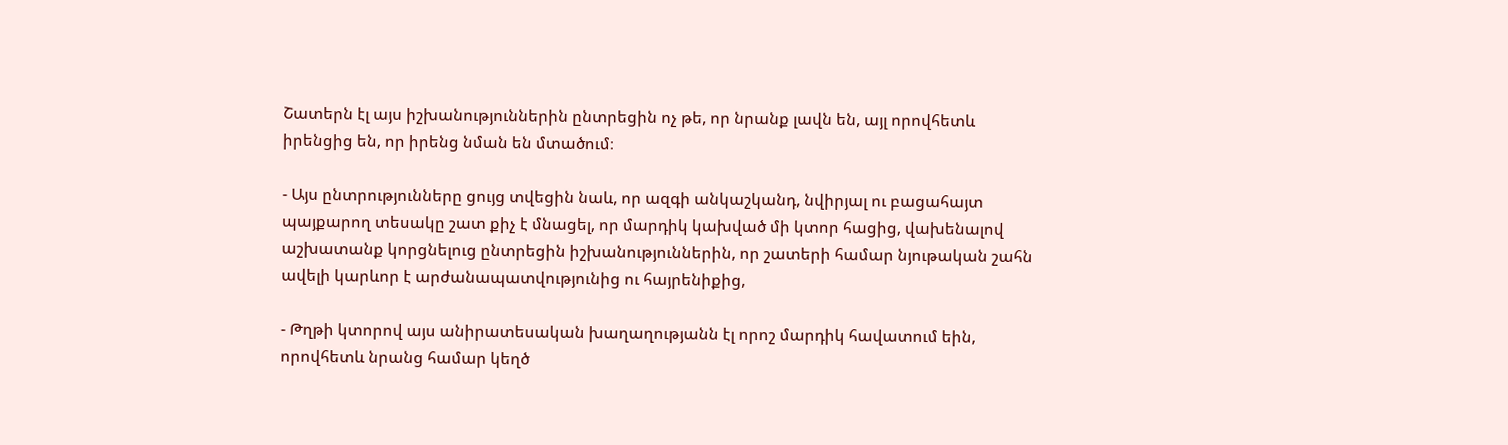Շատերն էլ այս իշխանություններին ընտրեցին ոչ թե, որ նրանք լավն են, այլ որովհետև իրենցից են, որ իրենց նման են մտածում։

- Այս ընտրությունները ցույց տվեցին նաև, որ ազգի անկաշկանդ, նվիրյալ ու բացահայտ պայքարող տեսակը շատ քիչ է մնացել, որ մարդիկ կախված մի կտոր հացից, վախենալով աշխատանք կորցնելուց ընտրեցին իշխանություններին, որ շատերի համար նյութական շահն ավելի կարևոր է արժանապատվությունից ու հայրենիքից,

- Թղթի կտորով այս անիրատեսական խաղաղությանն էլ որոշ մարդիկ հավատում եին, որովհետև նրանց համար կեղծ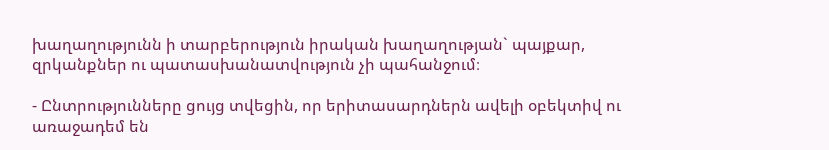խաղաղությունն ի տարբերություն իրական խաղաղության` պայքար, զրկանքներ ու պատասխանատվություն չի պահանջում։

- Ընտրությունները ցույց տվեցին, որ երիտասարդներն ավելի օբեկտիվ ու առաջադեմ են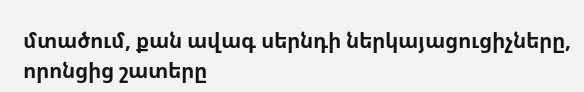մտածում, քան ավագ սերնդի ներկայացուցիչները, որոնցից շատերը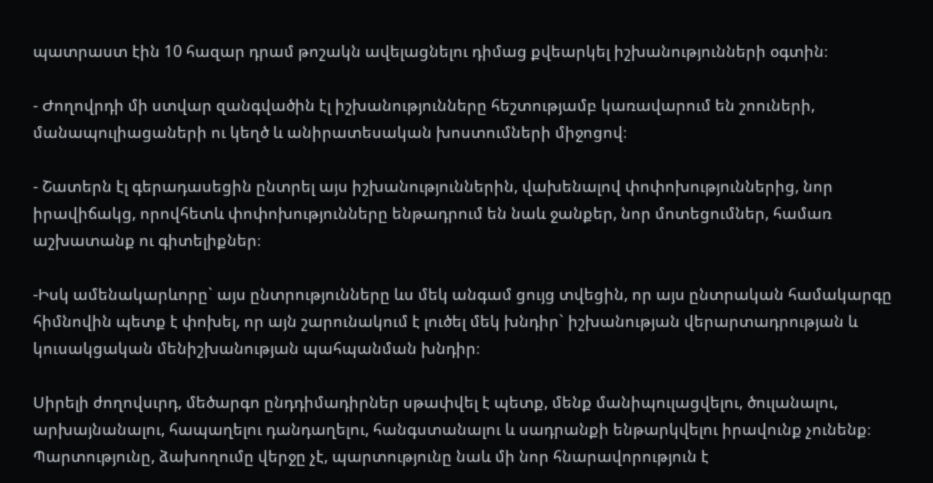պատրաստ էին 10 հազար դրամ թոշակն ավելացնելու դիմաց քվեարկել իշխանությունների օգտին։

- Ժողովրդի մի ստվար զանգվածին էլ իշխանությունները հեշտությամբ կառավարում են շոուների, մանապուլիացաների ու կեղծ և անիրատեսական խոստումների միջոցով։

- Շատերն էլ գերադասեցին ընտրել այս իշխանություններին, վախենալով փոփոխություններից, նոր իրավիճակց, որովհետև փոփոխությունները ենթադրում են նաև ջանքեր, նոր մոտեցումներ, համառ աշխատանք ու գիտելիքներ։

-Իսկ ամենակարևորը` այս ընտրությունները ևս մեկ անգամ ցույց տվեցին, որ այս ընտրական համակարգը հիմնովին պետք է փոխել, որ այն շարունակում է լուծել մեկ խնդիր` իշխանության վերարտադրության և կուսակցական մենիշխանության պահպանման խնդիր։

Սիրելի ժողովսւրդ, մեծարգո ընդդիմադիրներ սթափվել է պետք, մենք մանիպուլացվելու, ծուլանալու, արխայնանալու, հապաղելու դանդաղելու, հանգստանալու և սադրանքի ենթարկվելու իրավունք չունենք։ Պարտությունը, ձախողումը վերջը չէ, պարտությունը նաև մի նոր հնարավորություն է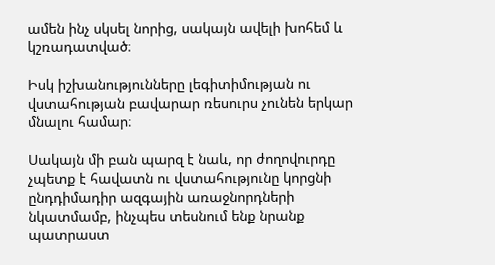ամեն ինչ սկսել նորից, սակայն ավելի խոհեմ և կշռադատված։

Իսկ իշխանությունները լեգիտիմության ու վստահության բավարար ռեսուրս չունեն երկար մնալու համար։

Սակայն մի բան պարզ է նաև, որ ժողովուրդը չպետք է հավատն ու վստահությունը կորցնի ընդդիմադիր ազգային առաջնորդների նկատմամբ, ինչպես տեսնում ենք նրանք պատրաստ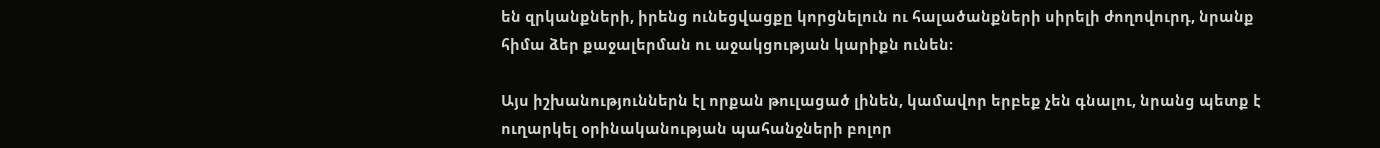են զրկանքների, իրենց ունեցվացքը կորցնելուն ու հալածանքների սիրելի ժողովուրդ, նրանք հիմա ձեր քաջալերման ու աջակցության կարիքն ունեն։

Այս իշխանություններն էլ որքան թուլացած լինեն, կամավոր երբեք չեն գնալու, նրանց պետք է ուղարկել օրինականության պահանջների բոլոր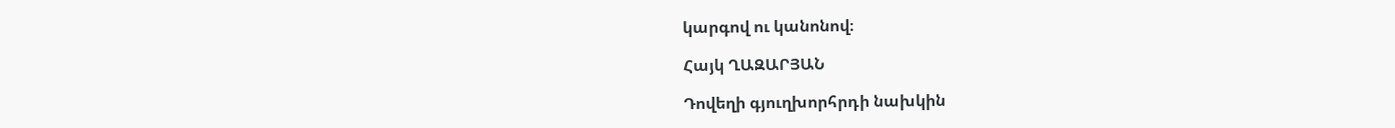կարգով ու կանոնով։

Հայկ ՂԱԶԱՐՅԱՆ

Դովեղի գյուղխորհրդի նախկին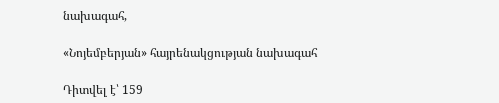նախագահ,

«Նոյեմբերյան» հայրենակցության նախագահ

Դիտվել է՝ 159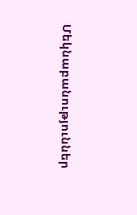Մեկնաբանություններ